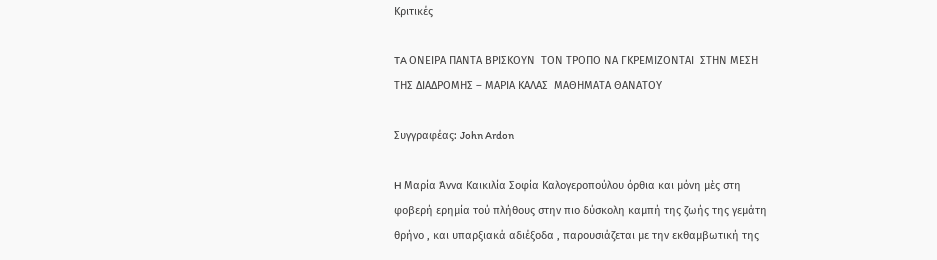Κριτικές

TA ΟΝΕΙΡΑ ΠΑΝΤΑ ΒΡΙΣΚΟΥΝ  ΤΟΝ ΤΡΟΠΟ ΝΑ ΓΚΡΕΜΙΖΟΝΤΑΙ  ΣΤΗΝ ΜΕΣΗ ΤΗΣ ΔΙΑΔΡΟΜΗΣ – ΜΑΡΙΑ ΚΑΛΑΣ  ΜΑΘΗΜΑΤΑ ΘΑΝΑΤΟΥ

Συγγραφέας: John Ardon

H Μαρία Άννα Καικιλία Σοφία Καλογεροπούλου όρθια και μόνη μὲς στη φοβερή ερημία τού πλήθους στην πιο δύσκολη καμπή της ζωής της γεμάτη θρήνο , και υπαρξιακά αδιέξοδα , παρουσιάζεται με την εκθαμβωτική της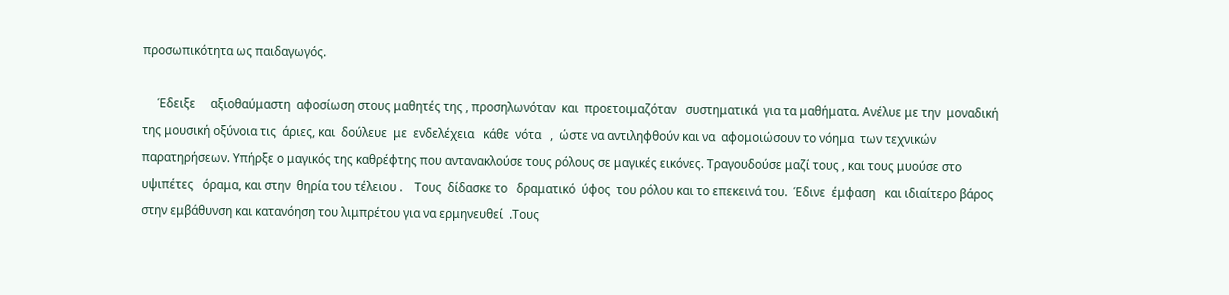προσωπικότητα ως παιδαγωγός.

     Έδειξε     αξιοθαύμαστη  αφοσίωση στους μαθητές της , προσηλωνόταν  και  προετοιμαζόταν   συστηματικά  για τα μαθήματα. Ανέλυε με την  μοναδική της μουσική οξύνοια τις  άριες, και  δούλευε  με  ενδελέχεια   κάθε  νότα   ,  ώστε να αντιληφθούν και να  αφομοιώσουν το νόημα  των τεχνικών  παρατηρήσεων. Υπήρξε ο μαγικός της καθρέφτης που αντανακλούσε τους ρόλους σε μαγικές εικόνες. Τραγουδούσε μαζί τους , και τους μυούσε στο  υψιπέτες   όραμα, και στην  θηρία του τέλειου .    Τους  δίδασκε το   δραματικό  ύφος  του ρόλου και το επεκεινά του.  Έδινε  έμφαση   και ιδιαίτερο βάρος  στην εμβάθυνση και κατανόηση του λιμπρέτου για να ερμηνευθεί  .Τους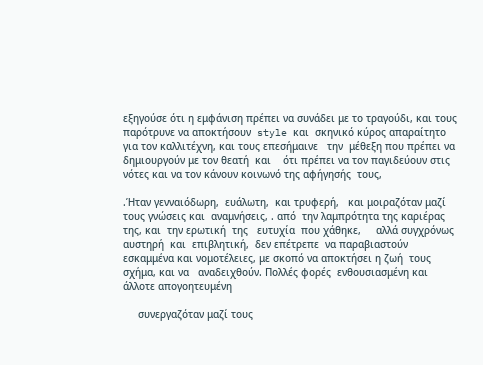εξηγούσε ότι η εμφάνιση πρέπει να συνάδει με το τραγούδι, και τους παρότρυνε να αποκτήσουν  style και  σκηνικό κύρος απαραίτητο για τον καλλιτέχνη, και τους επεσήμαινε   την  μέθεξη που πρέπει να δημιουργούν με τον θεατή  και    ότι πρέπει να τον παγιδεύουν στις  νότες και να τον κάνουν κοινωνό της αφήγησής  τους,

.Ήταν γενναιόδωρη,  ευάλωτη,  και τρυφερή,   και μοιραζόταν μαζί τους γνώσεις και  αναμνήσεις, . από  την λαμπρότητα της καριέρας της, και  την ερωτική  της   ευτυχία  που χάθηκε,     αλλά συγχρόνως   αυστηρή  και  επιβλητική,  δεν επέτρεπε  να παραβιαστούν εσκαμμένα και νομοτέλειες, με σκοπό να αποκτήσει η ζωή  τους σχήμα, και να   αναδειχθούν. Πολλές φορές  ενθουσιασμένη και άλλοτε απογοητευμένη

     συνεργαζόταν μαζί τους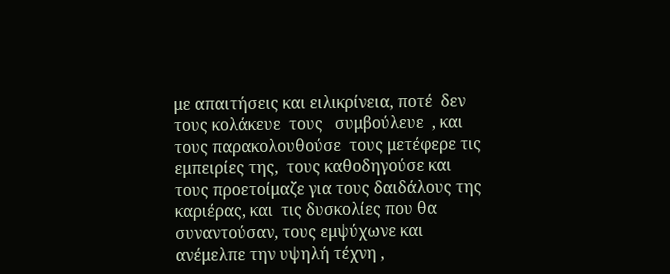με απαιτήσεις και ειλικρίνεια, ποτέ  δεν τους κολάκευε  τους   συμβούλευε  , και τους παρακολουθούσε  τους μετέφερε τις εμπειρίες της,  τους καθοδηγούσε και τους προετοίμαζε για τους δαιδάλους της καριέρας, και  τις δυσκολίες που θα συναντούσαν, τους εμψύχωνε και  ανέμελπε την υψηλή τέχνη ,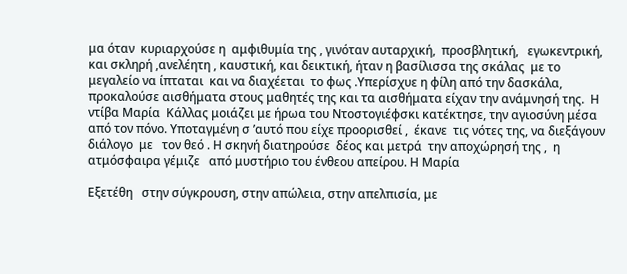μα όταν  κυριαρχούσε η  αμφιθυμία της , γινόταν αυταρχική,  προσβλητική,   εγωκεντρική, και σκληρή ,ανελέητη , καυστική, και δεικτική, ήταν η βασίλισσα της σκάλας  με το  μεγαλείο να ίπταται  και να διαχέεται  το φως .Υπερίσχυε η φίλη από την δασκάλα, προκαλούσε αισθήματα στους μαθητές της και τα αισθήματα είχαν την ανάμνησή της.  Η ντίβα Μαρία  Κάλλας μοιάζει με ήρωα του Ντοστογιέφσκι κατέκτησε, την αγιοσύνη μέσα από τον πόνο. Υποταγμένη σ ’αυτό που είχε προορισθεί ,  έκανε  τις νότες της, να διεξάγουν   διάλογο  με   τον θεό . Η σκηνή διατηρούσε  δέος και μετρά  την αποχώρησή της ,  η ατμόσφαιρα γέμιζε   από μυστήριο του ένθεου απείρου. Η Μαρία

Εξετέθη   στην σύγκρουση, στην απώλεια, στην απελπισία, με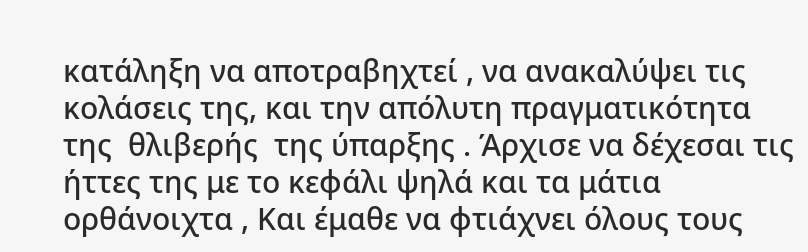κατάληξη να αποτραβηχτεί , να ανακαλύψει τις κολάσεις της, και την απόλυτη πραγματικότητα της  θλιβερής  της ύπαρξης . Άρχισε να δέχεσαι τις ήττες της με το κεφάλι ψηλά και τα μάτια ορθάνοιχτα , Και έμαθε να φτιάχνει όλους τους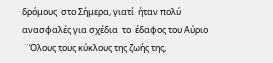δρόμους  στο Σήμερα, γιατί  ήταν πολύ ανασφαλές για σχέδια  το  έδαφος του Αύριο
 ¨Όλους τους κύκλους της ζωής της,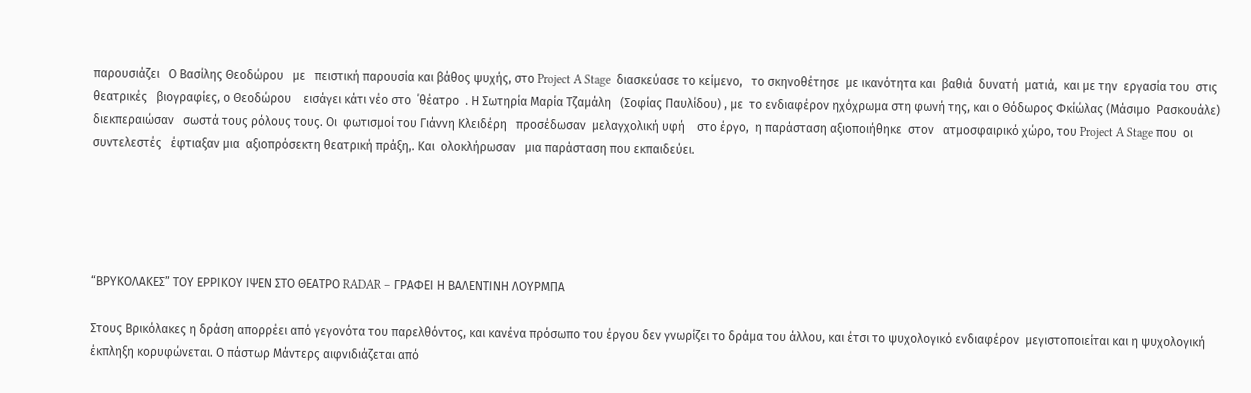παρουσιάζει   Ο Βασίλης Θεοδώρου   με   πειστική παρουσία και βάθος ψυχής, στο Project A Stage  διασκεύασε το κείμενο,   το σκηνοθέτησε  με ικανότητα και  βαθιά  δυνατή  ματιά,  και με την  εργασία του  στις θεατρικές   βιογραφίες, ο Θεοδώρου    εισάγει κάτι νέο στο  ΄θέατρο  . Η Σωτηρία Μαρία Τζαμάλη   (Σοφίας Παυλίδου) , με  το ενδιαφέρον ηχόχρωμα στη φωνή της, και ο Θόδωρος Φκίώλας (Μάσιμο  Pασκουάλε) διεκπεραιώσαν   σωστά τους ρόλους τους. Οι  φωτισμοί του Γιάννη Κλειδέρη   προσέδωσαν  μελαγχολική υφή    στο έργο,  η παράσταση αξιοποιήθηκε  στον   ατμοσφαιρικό χώρο, του Project A Stage που  οι συντελεστές   έφτιαξαν μια  αξιοπρόσεκτη θεατρική πράξη,. Και  ολοκλήρωσαν   μια παράσταση που εκπαιδεύει.





“ΒΡΥΚΟΛΑΚΕΣ” ΤΟΥ ΕΡΡΙΚΟΥ ΙΨΕΝ ΣΤΟ ΘΕΑΤΡΟ RADAR – ΓΡΑΦΕΙ Η ΒΑΛΕΝΤΙΝΗ ΛΟΥΡΜΠΑ

Στους Βρικόλακες η δράση απορρέει από γεγονότα του παρελθόντος, και κανένα πρόσωπο του έργου δεν γνωρίζει το δράμα του άλλου, και έτσι το ψυχολογικό ενδιαφέρον  μεγιστοποιείται και η ψυχολογική έκπληξη κορυφώνεται. Ο πάστωρ Μάντερς αιφνιδιάζεται από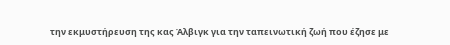την εκμυστήρευση της κας Άλβιγκ για την ταπεινωτική ζωή που έζησε με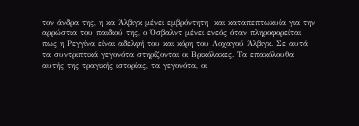τον άνδρα της, η κα Άλβιγκ μένει εμβρόντητη  και καταπεπτωκυία για την αρρώστια του παιδιού της, ο Όσβαλντ μένει ενεός όταν πληροφορείται πως η Ρεγγίνα είναι αδελφή του και κόρη του Λοχαγού Άλβιγκ. Σε αυτά τα συντριπτικά γεγονότα στηρίζονται οι Βρικόλακες. Τα επακόλουθα αυτής της τραγικής ιστορίας, τα γεγονότα, οι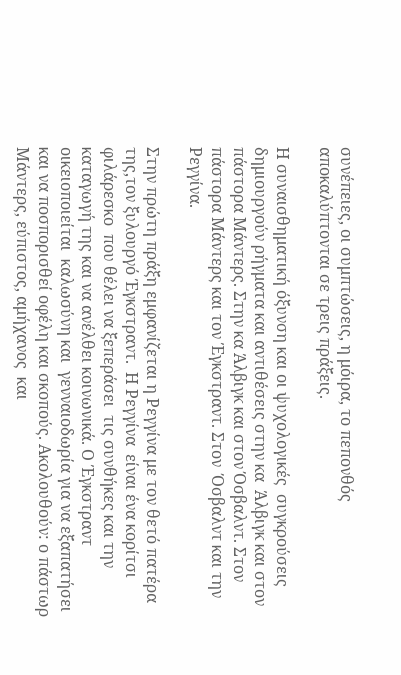συνέπειες, οι συμπτώσεις, η μόιρα, το πεπονθός αποκαλύπτονται σε τρεις πράξεις.

Η συναισθηματική όξυνση και οι ψυχολογικές  συγκρούσεις δημιουργούν ρήγματα και αντιθέσεις στην κα  Άλβιγκ και στον πάστορα Μάντερς. Στην κα Άλβιγκ και στον Όσβαλντ. Στον πάστορα Μάντερς και τον Έγκστραντ. Στον  Όσβαλντ και την Ρεγγίνα.

Στην πρώτη πράξη εμφανίζεται η Ρεγγίνα με τον θετό πατέρα της,τον ξυλουργό Έγκστραντ.  Η Ρεγγίνα  είναι ένα κορίτσι φιλάρεσκο  που θέλει να ξεπεράσει  τις συνθήκες και την καταγωγή της και να ανέλθει κοινωνικά. Ο Έγκστραντ  οικειοποιείται  καλωσύνη και  γενναιοδωρία για να εξαπατήσει και να ποσπορισθεί οφέλη και σκοπούς. Ακολουθούν: ο πάστωρ Μάντερς, εύπιστος, αμήχανος  και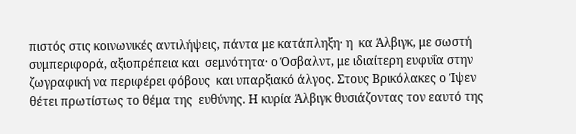πιστός στις κοινωνικές αντιλήψεις, πάντα με κατάπληξη· η  κα Άλβιγκ, με σωστή συμπεριφορά, αξιοπρέπεια και  σεμνότητα· ο Όσβαλντ, με ιδιαίτερη ευφυΐα στην ζωγραφική να περιφέρει φόβους  και υπαρξιακό άλγος. Στους Βρικόλακες ο Ίψεν θέτει πρωτίστως το θέμα της  ευθύνης. Η κυρία Άλβιγκ θυσιάζοντας τον εαυτό της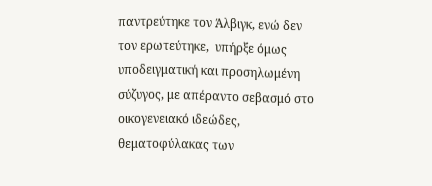παντρεύτηκε τον Άλβιγκ, ενώ δεν τον ερωτεύτηκε,  υπήρξε όμως υποδειγματική και προσηλωμένη σύζυγος, με απέραντο σεβασμό στο οικογενειακό ιδεώδες, θεματοφύλακας των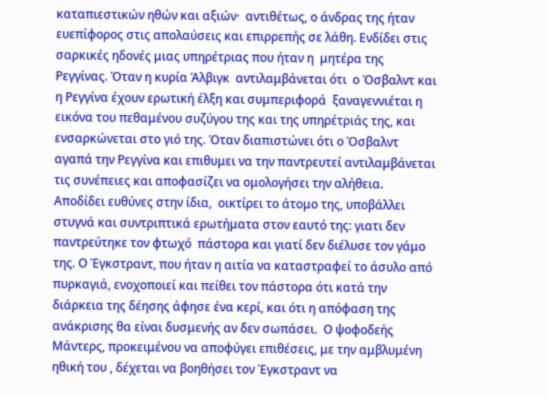καταπιεστικών ηθών και αξιών·  αντιθέτως, ο άνδρας της ήταν ευεπίφορος στις απολαύσεις και επιρρεπής σε λάθη. Ενδίδει στις σαρκικές ηδονές μιας υπηρέτριας που ήταν η  μητέρα της Ρεγγίνας. Όταν η κυρία Άλβιγκ  αντιλαμβάνεται ότι  ο Όσβαλντ και η Ρεγγίνα έχουν ερωτική έλξη και συμπεριφορά  ξαναγεννιέται η εικόνα του πεθαμένου συζύγου της και της υπηρέτριάς της, και ενσαρκώνεται στο γιό της. Όταν διαπιστώνει ότι ο Όσβαλντ αγαπά την Ρεγγίνα και επιθυμει να την παντρευτεί αντιλαμβάνεται τις συνέπειες και αποφασίζει να ομολογήσει την αλήθεια. Αποδίδει ευθύνες στην ίδια,  οικτίρει το άτομο της, υποβάλλει στυγνά και συντριπτικά ερωτήματα στον εαυτό της: γιατι δεν παντρεύτηκε τον φτωχό  πάστορα και γιατί δεν διέλυσε τον γάμο της. Ο Έγκστραντ, που ήταν η αιτία να καταστραφεί το άσυλο από πυρκαγιά, ενοχοποιεί και πείθει τον πάστορα ότι κατά την διάρκεια της δέησης άφησε ένα κερί, και ότι η απόφαση της ανάκρισης θα είναι δυσμενής αν δεν σωπάσει.  Ο ψοφοδεής Μάντερς, προκειμένου να αποφύγει επιθέσεις, με την αμβλυμένη ηθική του , δέχεται να βοηθήσει τον Έγκστραντ να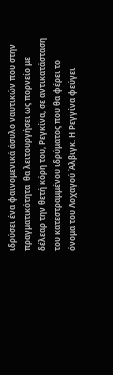ιδρύσει ένα φαινομενικά άσυλο ναυτικών που στην πραγματικότητα  θα λειτουργήσει ως πορνείο με δέλεαρ την θετή κόρη του, Ρεγκίνα, σε αντικατάσταση του κατεστραμμένου ιδρύματος που θα φέρει το όνομα του Λοχαγού Άλβιγκ. Η Ρεγγίνα φεύγει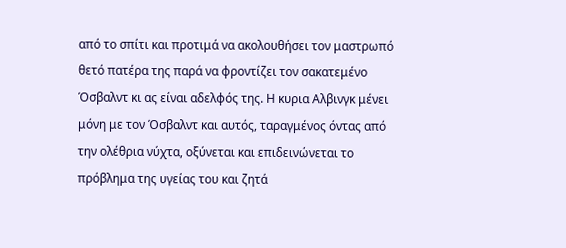από το σπίτι και προτιμά να ακολουθήσει τον μαστρωπό θετό πατέρα της παρά να φροντίζει τον σακατεμένο Όσβαλντ κι ας είναι αδελφός της. Η κυρια Αλβινγκ μένει μόνη με τον Όσβαλντ και αυτός, ταραγμένος όντας από την ολέθρια νύχτα, οξύνεται και επιδεινώνεται το πρόβλημα της υγείας του και ζητά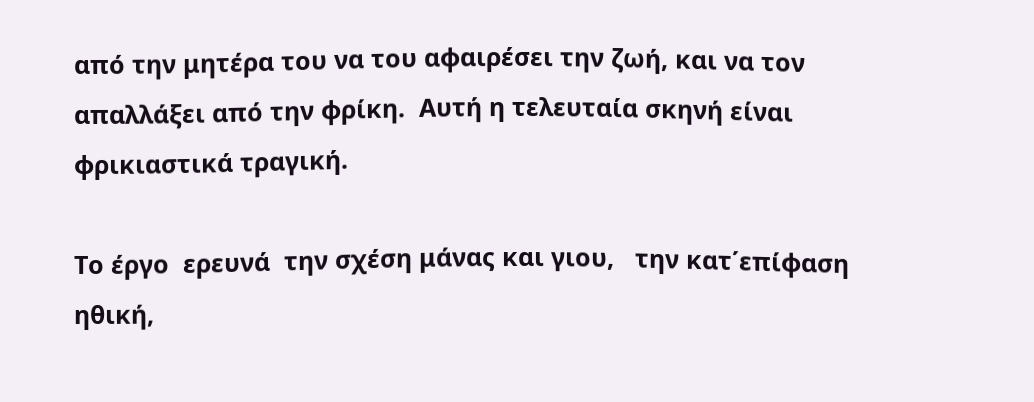από την μητέρα του να του αφαιρέσει την ζωή, και να τον απαλλάξει από την φρίκη.  Αυτή η τελευταία σκηνή είναι  φρικιαστικά τραγική.

Το έργο  ερευνά  την σχέση μάνας και γιου,   την κατ΄επίφαση ηθική,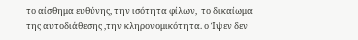το αίσθημα ευθύνης, την ισότητα φίλων,  το δικαίωμα της αυτοδιάθεσης ,την κληρονομικότητα. ο Ίψεν δεν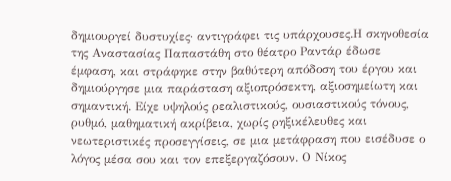δημιουργεί δυστυχίες· αντιγράφει τις υπάρχουσες.Η σκηνοθεσία της Αναστασίας Παπαστάθη στο θέατρο Ραντάρ έδωσε έμφαση, και στράφηκε στην βαθύτερη απόδοση του έργου και δημιούργησε μια παράσταση αξιοπρόσεκτη, αξιοσημείωτη και σημαντική. Είχε υψηλούς ρεαλιστικούς, ουσιαστικούς τόνους, ρυθμό, μαθηματική ακρίβεια, χωρίς ρηξικέλευθες και νεωτεριστικές προσεγγίσεις, σε μια μετάφραση που εισέδυσε ο λόγος μέσα σου και τον επεξεργαζόσουν. Ο Νίκος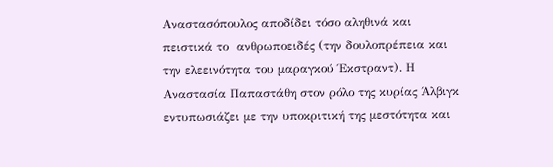Αναστασόπουλος αποδίδει τόσο αληθινά και πειστικά το  ανθρωποειδές (την δουλοπρέπεια και την ελεεινότητα του μαραγκού Έκστραντ). Η Αναστασία Παπαστάθη στον ρόλο της κυρίας Άλβιγκ εντυπωσιάζει με την υποκριτική της μεστότητα και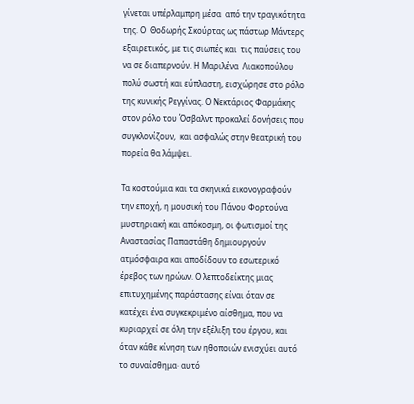γίνεται υπέρλαμπρη μέσα  από την τραγικότητα της. Ο  Θοδωρής Σκούρτας ως πάστωρ Μάντερς εξαιρετικός, με τις σιωπές και  τις παύσεις του να σε διαπερνούν. Η Μαριλένα  Λιακοπούλου πολύ σωστή και εύπλαστη, εισχώρησε στο ρόλο της κυνικής Ρεγγίνας. Ο Νεκτάριος Φαρμάκης στον ρόλο του Όσβαλντ προκαλεί δονήσεις που συγκλονίζουν,  και ασφαλώς στην θεατρική του πορεία θα λάμψει.

Τα κοστούμια και τα σκηνικά εικονογραφούν την εποχή, η μουσική του Πάνου Φορτούνα μυστηριακή και απόκοσμη, οι φωτισμοί της Αναστασίας Παπαστάθη δημιουργούν ατμόσφαιρα και αποδίδουν το εσωτερικό έρεβος των ηρώων. Ο λεπτοδείκτης μιας επιτυχημένης παράστασης είναι όταν σε κατέχει ένα συγκεκριμένο αίσθημα, που να κυριαρχεί σε όλη την εξέλιξη του έργου, και όταν κάθε κίνηση των ηθοποιών ενισχύει αυτό το συναίσθημα· αυτό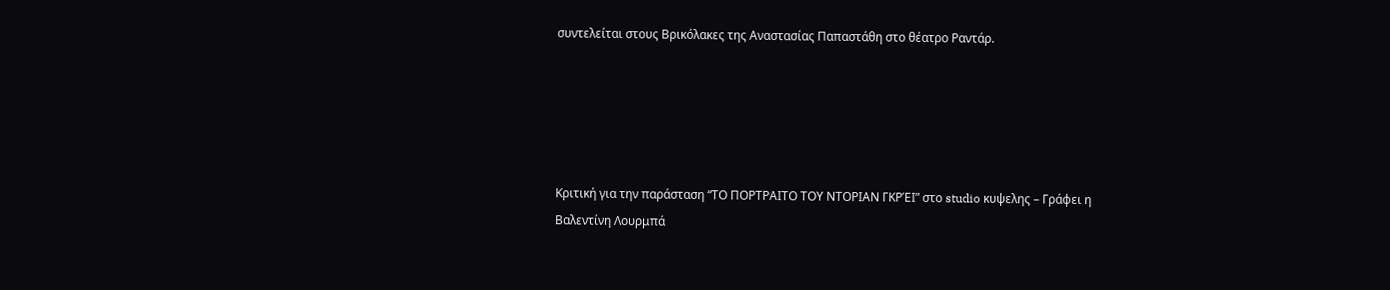συντελείται στους Βρικόλακες της Αναστασίας Παπαστάθη στο θέατρο Ραντάρ.





Κριτική για την παράσταση “ΤΟ ΠΟΡΤΡΑΙΤΟ ΤΟΥ ΝΤΟΡΙΑΝ ΓΚΡΈΙ” στο studio κυψελης – Γράφει η Βαλεντίνη Λουρμπά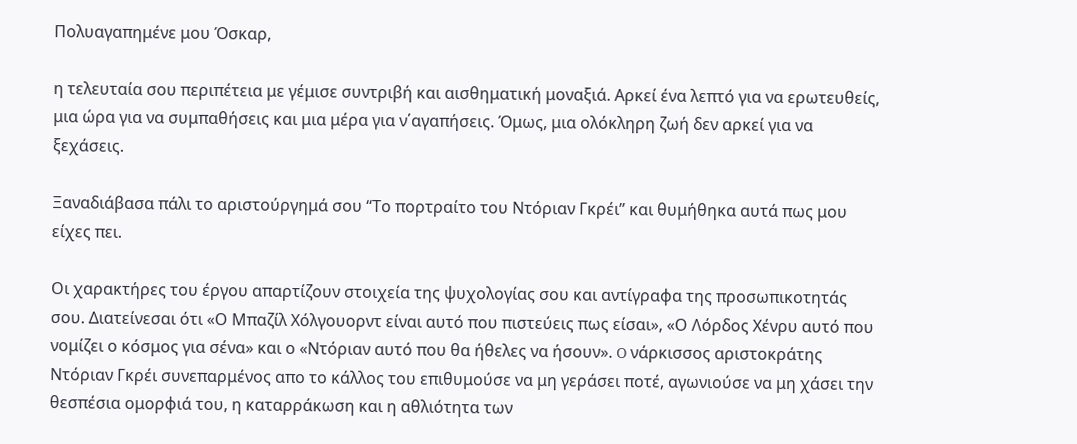Πολυαγαπημένε μου Όσκαρ,

η τελευταία σου περιπέτεια με γέμισε συντριβή και αισθηματική μοναξιά. Aρκεί ένα λεπτό για να ερωτευθείς, μια ώρα για να συμπαθήσεις και μια μέρα για ν΄αγαπήσεις. Όμως, μια ολόκληρη ζωή δεν αρκεί για να ξεχάσεις.

Ξαναδιάβασα πάλι το αριστούργημά σου “Το πορτραίτο του Ντόριαν Γκρέι” και θυμήθηκα αυτά πως μου είχες πει.

Οι χαρακτήρες του έργου απαρτίζουν στοιχεία της ψυχολογίας σου και αντίγραφα της προσωπικοτητάς σου. Διατείνεσαι ότι «Ο Μπαζίλ Χόλγουορντ είναι αυτό που πιστεύεις πως είσαι», «Ο Λόρδος Χένρυ αυτό που νομίζει ο κόσμος για σένα» και ο «Ντόριαν αυτό που θα ήθελες να ήσουν». O νάρκισσος αριστοκράτης Ντόριαν Γκρέι συνεπαρμένος απο το κάλλος του επιθυμούσε να μη γεράσει ποτέ, αγωνιούσε να μη χάσει την θεσπέσια ομορφιά του, η καταρράκωση και η αθλιότητα των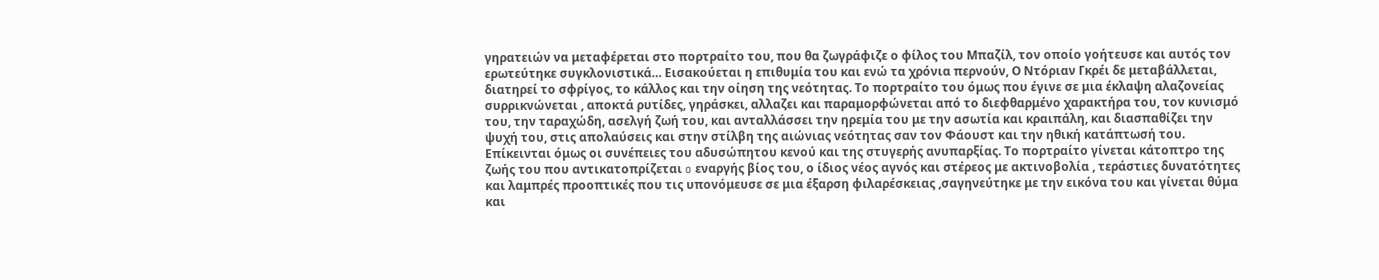γηρατειών να μεταφέρεται στο πορτραίτο του, που θα ζωγράφιζε ο φίλος του Μπαζίλ, τον οποίο γοήτευσε και αυτός τον ερωτεύτηκε συγκλονιστικά… Εισακούεται η επιθυμία του και ενώ τα χρόνια περνούν, Ο Ντόριαν Γκρέι δε μεταβάλλεται, διατηρεί το σφρίγος, το κάλλος και την οίηση της νεότητας. Το πορτραίτο του όμως που έγινε σε μια έκλαψη αλαζονείας συρρικνώνεται , αποκτά ρυτίδες, γηράσκει, αλλαζει και παραμορφώνεται από το διεφθαρμένο χαρακτήρα του, τον κυνισμό του, την ταραχώδη, ασελγή ζωή του, και ανταλλάσσει την ηρεμία του με την ασωτία και κραιπάλη, και διασπαθίζει την ψυχή του, στις απολαύσεις και στην στίλβη της αιώνιας νεότητας σαν τον Φάουστ και την ηθική κατάπτωσή του. Επίκεινται όμως οι συνέπειες του αδυσώπητου κενού και της στυγερής ανυπαρξίας. Το πορτραίτο γίνεται κάτοπτρο της ζωής του που αντικατοπρίζεται o εναργής βίος του, ο ίδιος νέος αγνός και στέρεος με ακτινοβολία , τεράστιες δυνατότητες και λαμπρές προοπτικές που τις υπονόμευσε σε μια έξαρση φιλαρέσκειας ,σαγηνεύτηκε με την εικόνα του και γίνεται θύμα και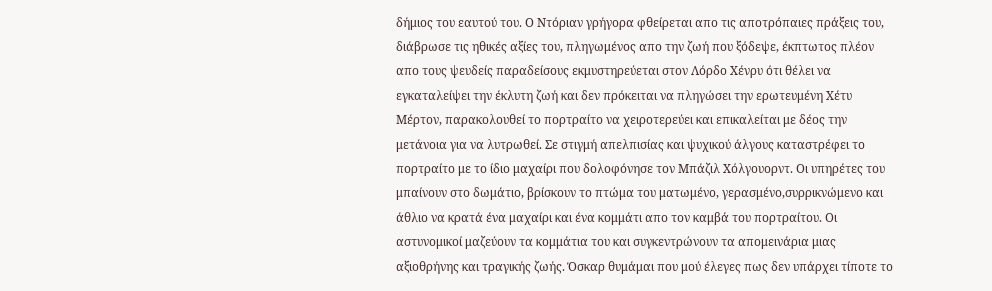δήμιος του εαυτού του. Ο Ντόριαν γρήγορα φθείρεται απο τις αποτρόπαιες πράξεις του, διάβρωσε τις ηθικές αξίες του, πληγωμένος απο την ζωή που ξόδεψε, έκπτωτος πλέον απο τους ψευδείς παραδείσους εκμυστηρεύεται στον Λόρδο Χένρυ ότι θέλει να εγκαταλείψει την έκλυτη ζωή και δεν πρόκειται να πληγώσει την ερωτευμένη Χέτυ Μέρτον, παρακολουθεί το πορτραίτο να χειροτερεύει και επικαλείται με δέος την μετάνοια για να λυτρωθεί. Σε στιγμή απελπισίας και ψυχικού άλγους καταστρέφει το πορτραίτο με το ίδιο μαχαίρι που δολοφόνησε τον Μπάζιλ Χόλγουορντ. Οι υπηρέτες του μπαίνουν στο δωμάτιο, βρίσκουν το πτώμα του ματωμένο, γερασμένο,συρρικνώμενο και άθλιο να κρατά ένα μαχαίρι και ένα κομμάτι απο τον καμβά του πορτραίτου. Οι αστυνομικοί μαζεύουν τα κομμάτια του και συγκεντρώνουν τα απομεινάρια μιας αξιοθρήνης και τραγικής ζωής. Όσκαρ θυμάμαι που μού έλεγες πως δεν υπάρχει τίποτε το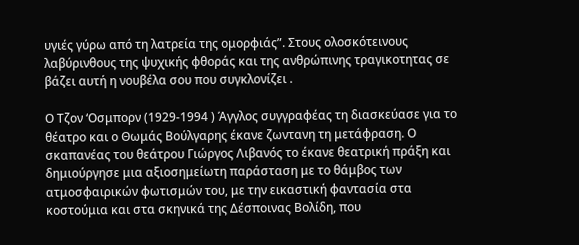υγιές γύρω από τη λατρεία της ομορφιάς”. Στους ολοσκότεινους λαβύρινθους της ψυχικής φθοράς και της ανθρώπινης τραγικοτητας σε βάζει αυτή η νουβέλα σου που συγκλονίζει .

Ο Τζον ‘Οσμπορν (1929-1994 ) Άγγλος συγγραφέας τη διασκεύασε για το θέατρο και ο Θωμάς Βούλγαρης έκανε ζωντανη τη μετάφραση. Ο σκαπανέας του θεάτρου Γιώργος Λιβανός το έκανε θεατρική πράξη και δημιούργησε μια αξιοσημείωτη παράσταση με το θάμβος των ατμοσφαιρικών φωτισμών του, με την εικαστική φαντασία στα κοστούμια και στα σκηνικά της Δέσποινας Βολίδη, που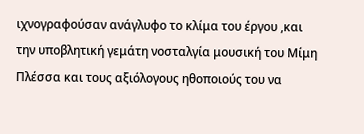ιχνογραφούσαν ανάγλυφο το κλίμα του έργου ,και την υποβλητική γεμάτη νοσταλγία μουσική του Μίμη Πλέσσα και τους αξιόλογους ηθοποιούς του να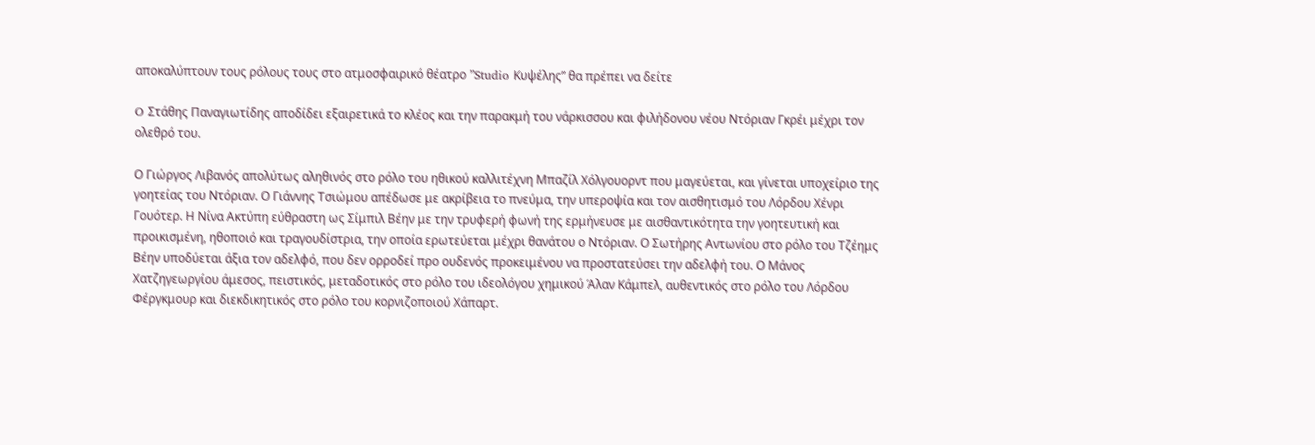αποκαλύπτουν τους ρόλους τους στο ατμοσφαιρικό θέατρο ”Studio Κυψέλης” θα πρέπει να δείτε

O Στάθης Παναγιωτίδης αποδίδει εξαιρετικά το κλέος και την παρακμή του νάρκισσου και φιλήδονου νέου Ντόριαν Γκρέι μέχρι τον ολεθρό του.

Ο Γιώργος Λιβανός απολύτως αληθινός στο ρόλο του ηθικού καλλιτέχνη Μπαζίλ Χόλγουορντ που μαγεύεται, και γίνεται υποχείριο της γοητείας του Ντόριαν. Ο Γιάννης Τσιώμου απέδωσε με ακρίβεια το πνεύμα, την υπεροψία και τον αισθητισμό του Λόρδου Χένρι Γουότερ. Η Νίνα Ακτύπη εύθραστη ως Σίμπιλ Βέην με την τρυφερή φωνή της ερμήνευσε με αισθαντικότητα την γοητευτική και προικισμένη, ηθοποιό και τραγουδίστρια, την οποία ερωτεύεται μέχρι θανάτου ο Ντόριαν. Ο Σωτήρης Αντωνίου στο ρόλο του Τζέημς Βέην υποδύεται άξια τον αδελφό, που δεν ορροδεί προ ουδενός προκειμένου να προστατεύσει την αδελφή του. Ο Μάνος Χατζηγεωργίου άμεσος, πειστικός, μεταδοτικός στο ρόλο του ιδεολόγου χημικού Άλαν Κάμπελ, αυθεντικός στο ρόλο του Λόρδου Φέργκμουρ και διεκδικητικός στο ρόλο του κορνιζοποιού Χάπαρτ.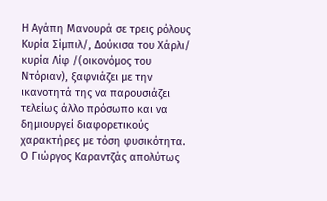Η Αγάπη Μανουρά σε τρεις ρόλους Κυρία Σίμπιλ/, Δούκισα του Χάρλι/ κυρία Λίφ /(οικονόμος του Ντόριαν), ξαφνιάζει με την ικανοτητά της να παρουσιάζει τελείως άλλο πρόσωπο και να δημιουργεί διαφορετικούς χαρακτήρες με τόση φυσικότητα. Ο Γιώργος Καραντζάς απολύτως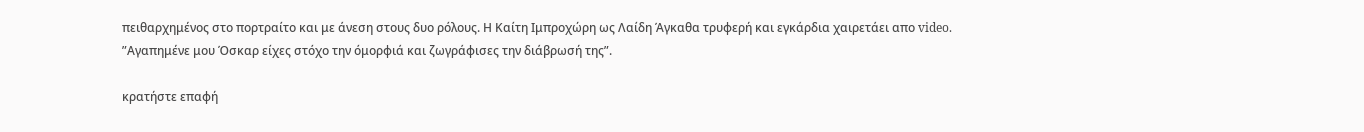πειθαρχημένος στο πορτραίτο και με άνεση στους δυο ρόλους. Η Καίτη Ιμπροχώρη ως Λαίδη Άγκαθα τρυφερή και εγκάρδια χαιρετάει απο video. ”Αγαπημένε μου Όσκαρ είχες στόχο την όμορφιά και ζωγράφισες την διάβρωσή της”.

κρατήστε επαφή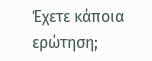Έχετε κάποια ερώτηση;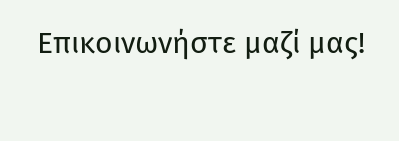Επικοινωνήστε μαζί μας!